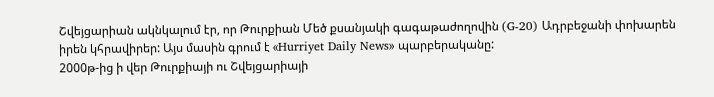Շվեյցարիան ակնկալում էր, որ Թուրքիան Մեծ քսանյակի գագաթաժողովին (G-20) Ադրբեջանի փոխարեն իրեն կհրավիրեր: Այս մասին գրում է «Hurriyet Daily News» պարբերականը:
2000թ-ից ի վեր Թուրքիայի ու Շվեյցարիայի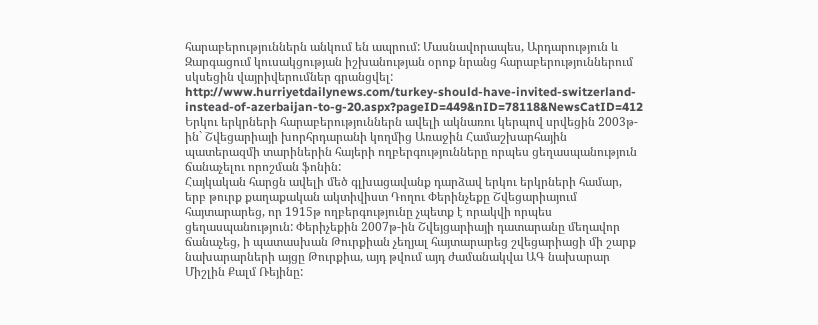հարաբերություններն անկում են ապրում: Մասնավորապես, Արդարություն և Զարգացում կուսակցության իշխանության օրոք նրանց հարաբերություններում սկսեցին վայրիվերումներ գրանցվել: http://www.hurriyetdailynews.com/turkey-should-have-invited-switzerland-instead-of-azerbaijan-to-g-20.aspx?pageID=449&nID=78118&NewsCatID=412
Երկու երկրների հարաբերություններն ավելի ակնառու կերպով սրվեցին 2003թ-ին` Շվեցարիայի խորհրդարանի կողմից Առաջին Համաշխարհային պատերազմի տարիներին հայերի ողբերգությունները որպես ցեղասպանություն ճանաչելու որոշման ֆոնին:
Հայկական հարցն ավելի մեծ գլխացավանք դարձավ երկու երկրների համար, երբ թուրք քաղաքական ակտիվիստ Դողու Փերինչեքը Շվեցարիայում հայտարարեց, որ 1915թ ողբերգությունը չպետք է որակվի որպես ցեղասպանություն: Փերիչեքին 2007թ-ին Շվեյցարիայի դատարանը մեղավոր ճանաչեց, ի պատասխան Թուրքիան չեղյալ հայտարարեց շվեցարիացի մի շարք նախարարների այցը Թուրքիա, այդ թվում այդ ժամանակվա ԱԳ նախարար Միշլին Քալմ Ռեյինը: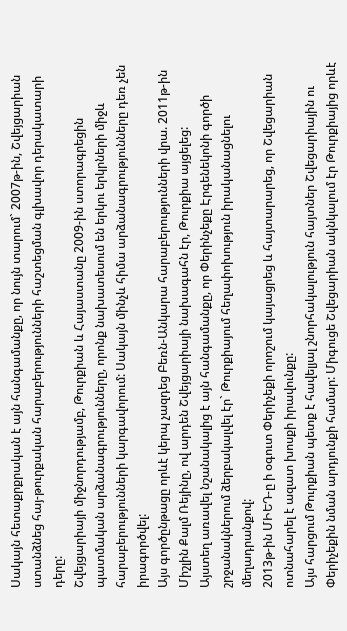Սակայն հետաքրքրական է այն հանգամանքը, որ նույն տարում` 2007թ-ին, Շվեյցարիան ստանձնեց հայ-թուրքական հարաբերությունների հաշտեցման գլխավոր դերակատարի դերը:
Շվեյցարիայի միջնորդությամբ, Թուրքիան և Հայաստանը 2009-ին ստորագրեցին պատմական արձանագրությունները, որոնք նախատեսում են երկու երկրների միջև հարաբերությունների կարգավորում: Սակայն մինչև հիմա արձանագրությունները դեռ չեն իրագործվել:
Այս գործընթացը որևէ կերպ չազդեց Բեռն-Անկարա հարաբերությունների վրա. 2011թ-ին Միշլին Քալմ Ռեյինը, ով արդեն Շվեյցարիայի նախագահն էր, Թուրքիա այցելեց:
Այստեղ առավել նշանակալից է այն հանգամանքը, որ Փերինչեքը Էրգենեկոնի գործի շրջանակներում ձերբակալվել էր` Թուրքիայում հեղափոխություն իրականացնելու մեղադրանքով:
2013թ-ին ՄԻԵԴ-ը ի օգուտ Փերիչեքի որոշում կայացրեց և հայտարարեց, որ Շվեցարիան ոտնահարել է ազատ խոսքի իրավունքը:
Այս հարցում Թուրքիան պետք է հավելյալ շնորհակալություն հայտներ Շվեցարիային ու Փերիչեքին նման արդյունքի համար: Միգուցե Շվեցարիան ակնկալում էր Թուրքիայից որևէ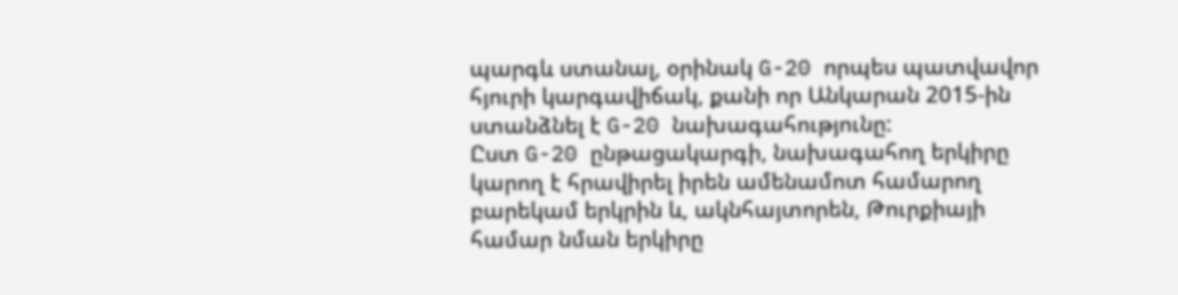պարգև ստանալ, օրինակ G-20 որպես պատվավոր հյուրի կարգավիճակ, քանի որ Անկարան 2015-ին ստանձնել է G-20 նախագահությունը:
Ըստ G-20 ընթացակարգի, նախագահող երկիրը կարող է հրավիրել իրեն ամենամոտ համարող բարեկամ երկրին և, ակնհայտորեն, Թուրքիայի համար նման երկիրը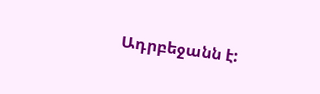Ադրբեջանն է: